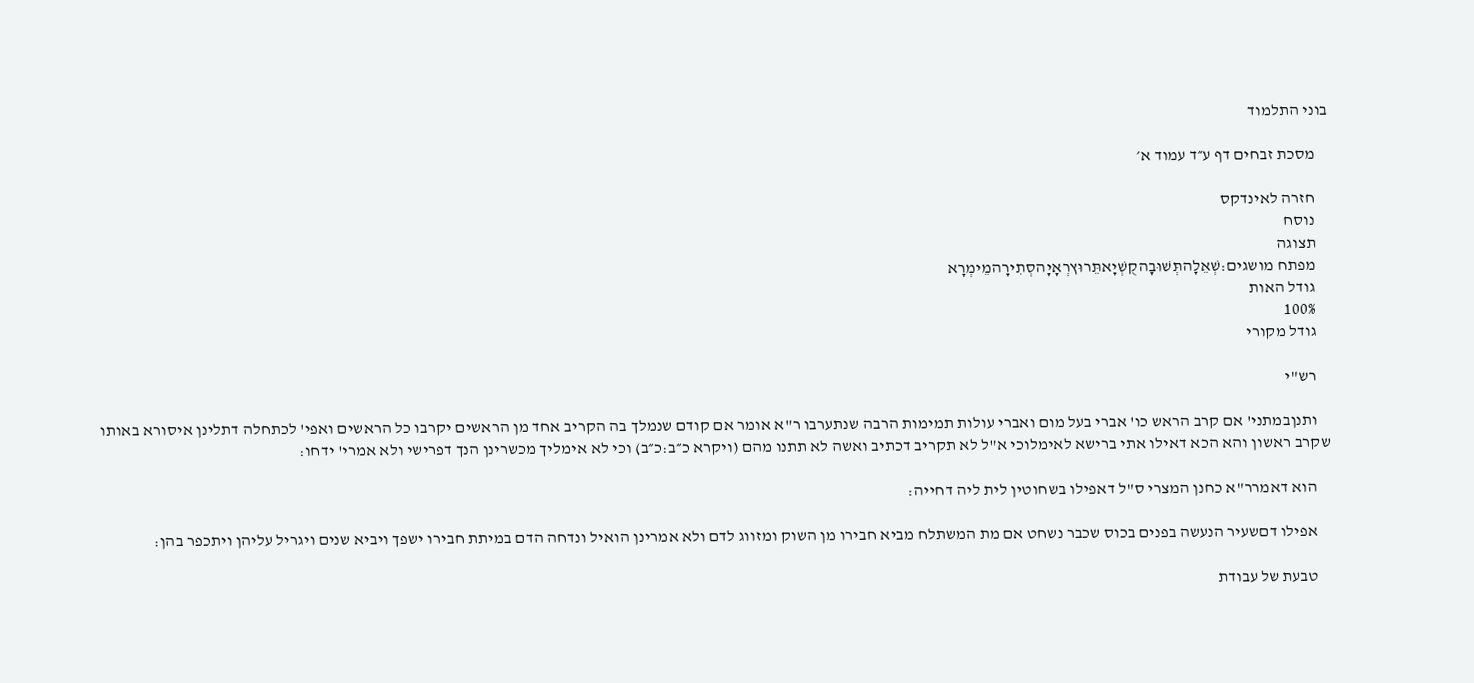בוני התלמוד

    מסכת זבחים דף ע״ד עמוד א׳

    חזרה לאינדקס
    נוסח
    תצוגה
    מפתח מושגים:שְׁאֵלָהתְּשׁוּבָהקֻשְׁיָאתֵּרוּץרְאָיָהסְתִירָהמֵימְרָא
    גודל האות
    100%
    גודל מקורי

    רש"י

    ותנןבמתני' אם קרב הראש כו' אברי בעל מום ואברי עולות תמימות הרבה שנתערבו ר"א אומר אם קודם שנמלך בה הקריב אחד מן הראשים יקרבו כל הראשים ואפי' לכתחלה דתלינן איסורא באותו שקרב ראשון והא הכא דאילו אתי ברישא לאימלוכי א"ל לא תקריב דכתיב ואשה לא תתנו מהם (ויקרא כ״ב:כ״ב) וכי לא אימליך מכשרינן הנך דפרישי ולא אמרי' ידחו:

    הוא דאמרר"א כחנן המצרי ס"ל דאפילו בשחוטין לית ליה דחייה:

    אפילו דםשעיר הנעשה בפנים בכוס שכבר נשחט אם מת המשתלח מביא חבירו מן השוק ומזווג לדם ולא אמרינן הואיל ונדחה הדם במיתת חבירו ישפך ויביא שנים ויגריל עליהן ויתכפר בהן:

    טבעת של עבודת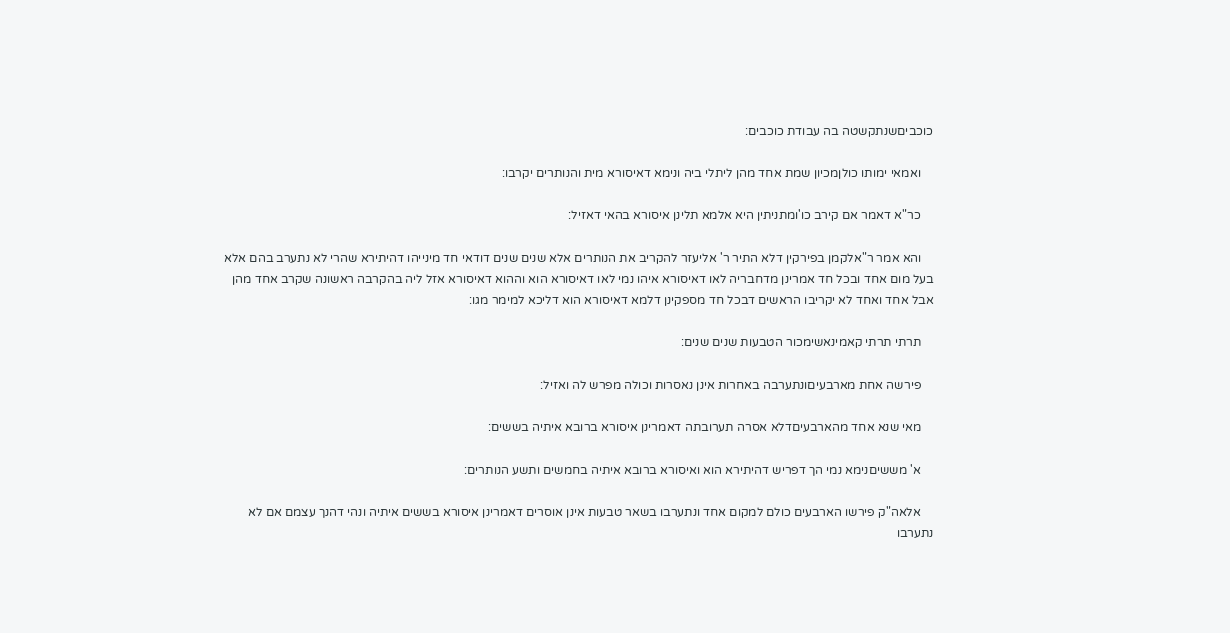כוכביםשנתקשטה בה עבודת כוכבים:

    ואמאי ימותו כולןמכיון שמת אחד מהן ליתלי ביה ונימא דאיסורא מית והנותרים יקרבו:

    כר"א דאמר אם קירב כו'ומתניתין היא אלמא תלינן איסורא בהאי דאזיל:

    והא אמר ר"אלקמן בפירקין דלא התיר ר' אליעזר להקריב את הנותרים אלא שנים שנים דודאי חד מינייהו דהיתירא שהרי לא נתערב בהם אלא בעל מום אחד ובכל חד אמרינן מדחבריה לאו דאיסורא איהו נמי לאו דאיסורא הוא וההוא דאיסורא אזל ליה בהקרבה ראשונה שקרב אחד מהן אבל אחד ואחד לא יקריבו הראשים דבכל חד מספקינן דלמא דאיסורא הוא דליכא למימר מגו:

    תרתי תרתי קאמינאשימכור הטבעות שנים שנים:

    פירשה אחת מארבעיםונתערבה באחרות אינן נאסרות וכולה מפרש לה ואזיל:

    מאי שנא אחד מהארבעיםדלא אסרה תערובתה דאמרינן איסורא ברובא איתיה בששים:

    א' מששיםנימא נמי הך דפריש דהיתירא הוא ואיסורא ברובא איתיה בחמשים ותשע הנותרים:

    אלאה"ק פירשו הארבעים כולם למקום אחד ונתערבו בשאר טבעות אינן אוסרים דאמרינן איסורא בששים איתיה ונהי דהנך עצמם אם לא נתערבו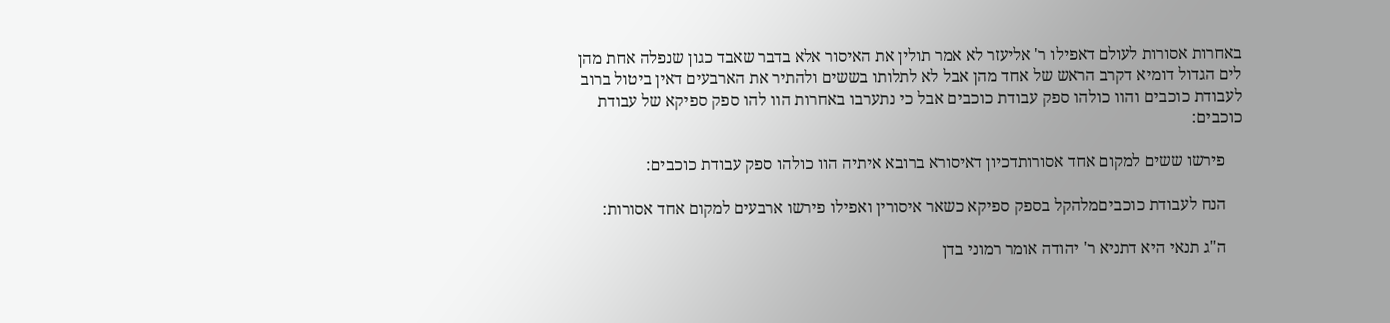באחרות אסורות לעולם דאפילו ר' אליעזר לא אמר תולין את האיסור אלא בדבר שאבד כגון שנפלה אחת מהן לים הגדול דומיא דקרב הראש של אחד מהן אבל לא לתלותו בששים ולהתיר את הארבעים דאין ביטול ברוב לעבודת כוכבים והוו כולהו ספק עבודת כוכבים אבל כי נתערבו באחרות הוו להו ספק ספיקא של עבודת כוכבים:

    פירשו ששים למקום אחד אסורותדכיון דאיסורא ברובא איתיה הוו כולהו ספק עבודת כוכבים:

    הנח לעבודת כוכביםמלהקל בספק ספיקא כשאר איסורין ואפילו פירשו ארבעים למקום אחד אסורות:

    ה"ג תנאי היא דתניא ר' יהודה אומר רמוני בדן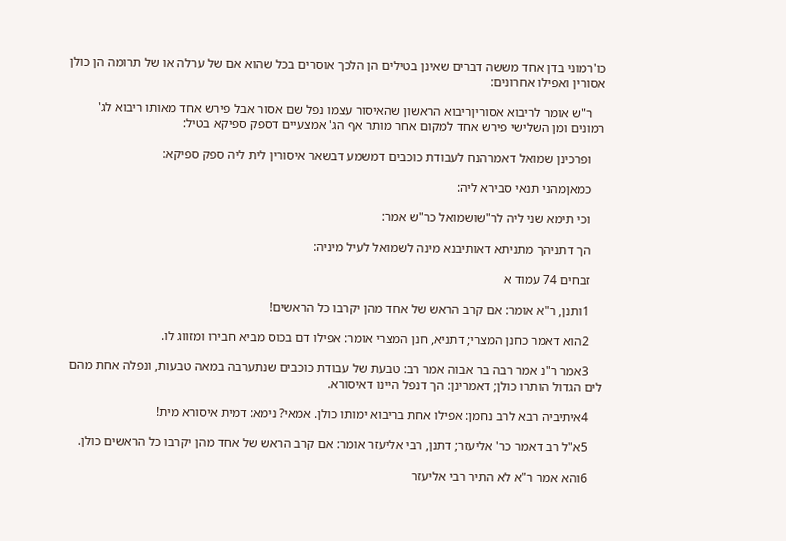כו'רמוני בדן אחד מששה דברים שאינן בטילים הן הלכך אוסרים בכל שהוא אם של ערלה או של תרומה הן כולן אסורין ואפילו אחרונים:

    ר"ש אומר לריבוא אסוריןריבוא הראשון שהאיסור עצמו נפל שם אסור אבל פירש אחד מאותו ריבוא לג' רמונים ומן השלישי פירש אחד למקום אחר מותר אף הג' אמצעיים דספק ספיקא בטיל:

    ופרכינן שמואל דאמרהנח לעבודת כוכבים דמשמע דבשאר איסורין לית ליה ספק ספיקא:

    כמאןמהני תנאי סבירא ליה:

    וכי תימא שני ליה לר"שושמואל כר"ש אמר:

    הך דתניהך מתניתא דאותיבנא מינה לשמואל לעיל מיניה:

    זבחים 74 עמוד א

    1ותנן, ר"א אומר: אם קרב הראש של אחד מהן יקרבו כל הראשים!

    2הוא דאמר כחנן המצרי; דתניא, חנן המצרי אומר: אפילו דם בכוס מביא חבירו ומזווג לו.

    3אמר ר"נ אמר רבה בר אבוה אמר רב: טבעת של עבודת כוכבים שנתערבה במאה טבעות, ונפלה אחת מהם לים הגדול הותרו כולן; דאמרינן: הך דנפל היינו דאיסורא.

    4איתיביה רבא לרב נחמן: אפילו אחת בריבוא ימותו כולן. אמאי? נימא: דמית איסורא מית!

    5א"ל רב דאמר כר' אליעזר; דתנן, רבי אליעזר אומר: אם קרב הראש של אחד מהן יקרבו כל הראשים כולן.

    6והא אמר ר"א לא התיר רבי אליעזר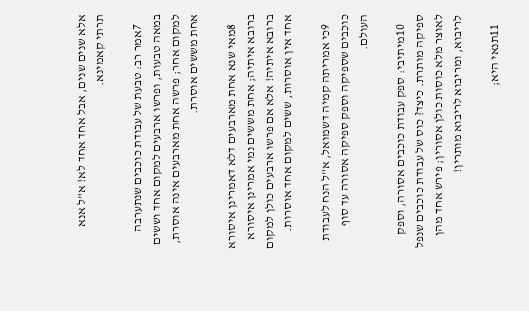אלא שנים שנים, אבל אחד אחד לא! א"ל אנא תרתי קאמינא.

    7אמר רב: טבעת של עבודת כוכבים שנתערבה במאה טבעות, ופרשו ארבעים למקום אחד וששים למקום אחר; פרשה אחת מארבעים אינה אוסרת, אחת מששים אוסרת.

    8מאי שנא אחת מארבעים דלא דאמרינן איסורא ברובא איתיה; אחת מששים נמי אמרינן איסורא ברובא איתיה! אלא אם פרשו ארבעים כולן למקום אחד אין אוסרות, ששים למקום אחד אוסרות.

    9כי אמריתה קמיה דשמואל, א"ל הנח לעבודת כוכבים שספיקה וספק ספיקה אסורה עד סוף העולם.

    10מיתיבי: ספק עבודת כוכבים אסורה, וספק ספיקה מותרת. כיצד? כוס של עבודת כוכבים שנפל לאוצר מלא כוסות כולן אסורין; פירש אחד מהן לריבוא, ומריבוא לריבוא מותרין!

    11תנאי היא;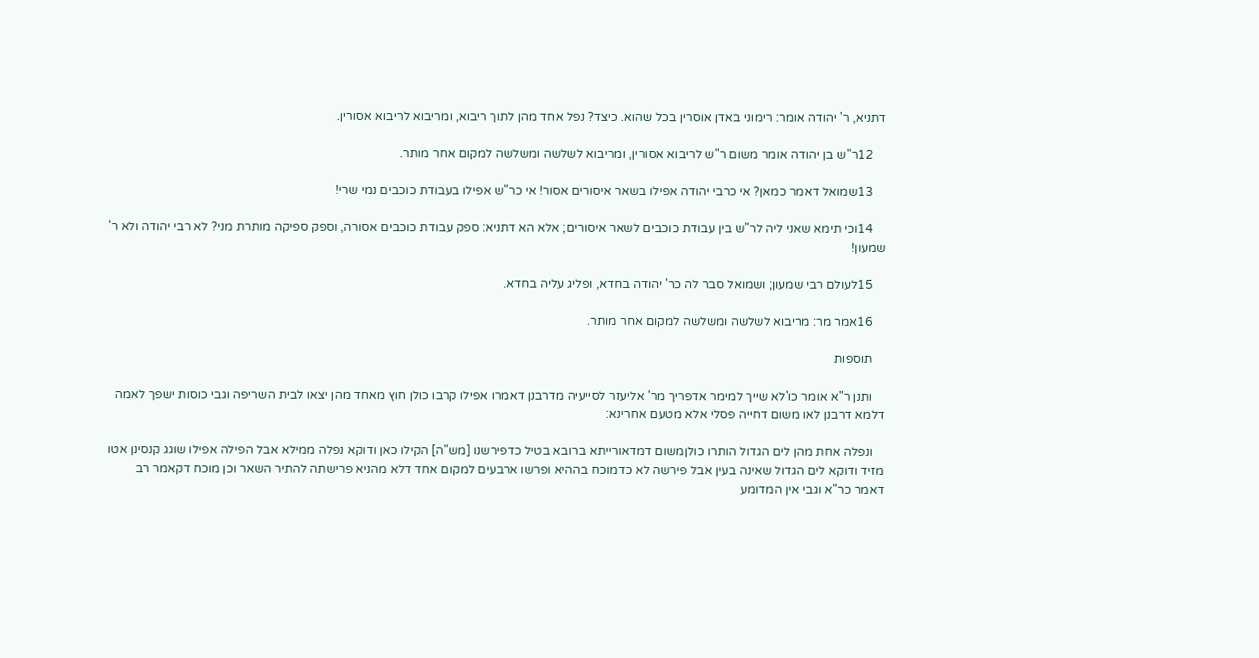דתניא, ר' יהודה אומר: רימוני באדן אוסרין בכל שהוא. כיצד? נפל אחד מהן לתוך ריבוא, ומריבוא לריבוא אסורין.

    12ר"ש בן יהודה אומר משום ר"ש לריבוא אסורין, ומריבוא לשלשה ומשלשה למקום אחר מותר.

    13שמואל דאמר כמאן? אי כרבי יהודה אפילו בשאר איסורים אסור! אי כר"ש אפילו בעבודת כוכבים נמי שרי!

    14וכי תימא שאני ליה לר"ש בין עבודת כוכבים לשאר איסורים; אלא הא דתניא: ספק עבודת כוכבים אסורה, וספק ספיקה מותרת מני? לא רבי יהודה ולא ר' שמעון!

    15לעולם רבי שמעון; ושמואל סבר לה כר' יהודה בחדא, ופליג עליה בחדא.

    16אמר מר: מריבוא לשלשה ומשלשה למקום אחר מותר.

    תוספות

    ותנן ר"א אומר כו'לא שייך למימר אדפריך מר' אליעזר לסייעיה מדרבנן דאמרו אפילו קרבו כולן חוץ מאחד מהן יצאו לבית השריפה וגבי כוסות ישפך לאמה דלמא דרבנן לאו משום דחייה פסלי אלא מטעם אחרינא:

    ונפלה אחת מהן לים הגדול הותרו כולןמשום דמדאורייתא ברובא בטיל כדפירשנו [מש"ה] הקילו כאן ודוקא נפלה ממילא אבל הפילה אפילו שוגג קנסינן אטו מזיד ודוקא לים הגדול שאינה בעין אבל פירשה לא כדמוכח בההיא ופרשו ארבעים למקום אחד דלא מהניא פרישתה להתיר השאר וכן מוכח דקאמר רב דאמר כר"א וגבי אין המדומע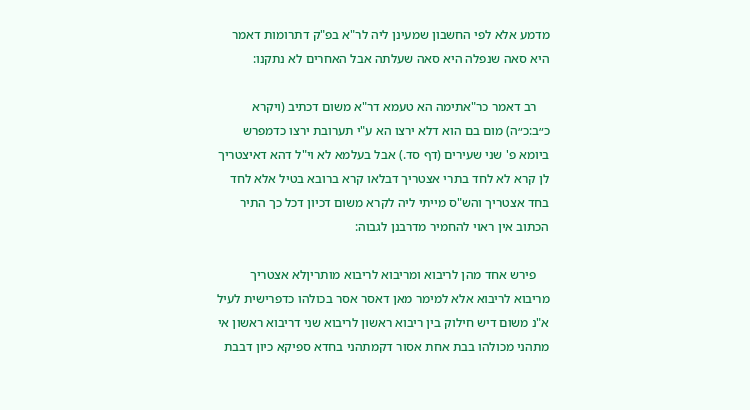מדמע אלא לפי החשבון שמעינן ליה לר"א בפ"ק דתרומות דאמר היא סאה שנפלה היא סאה שעלתה אבל האחרים לא נתקנו:

    רב דאמר כר"אתימה הא טעמא דר"א משום דכתיב (ויקרא כ״ב:כ״ה) מום בם הוא דלא ירצו הא ע"י תערובת ירצו כדמפרש ביומא פ' שני שעירים (דף סד.) אבל בעלמא לא וי"ל דהא דאיצטריך לן קרא לא לחד בתרי אצטריך דבלאו קרא ברובא בטיל אלא לחד בחד אצטריך והש"ס מייתי ליה לקרא משום דכיון דכל כך התיר הכתוב אין ראוי להחמיר מדרבנן לגבוה:

    פירש אחד מהן לריבוא ומריבוא לריבוא מותריןלא אצטריך מריבוא לריבוא אלא למימר מאן דאסר אסר בכולהו כדפרישית לעיל א"נ משום דיש חילוק בין ריבוא ראשון לריבוא שני דריבוא ראשון אי מתהני מכולהו בבת אחת אסור דקמתהני בחדא ספיקא כיון דבבת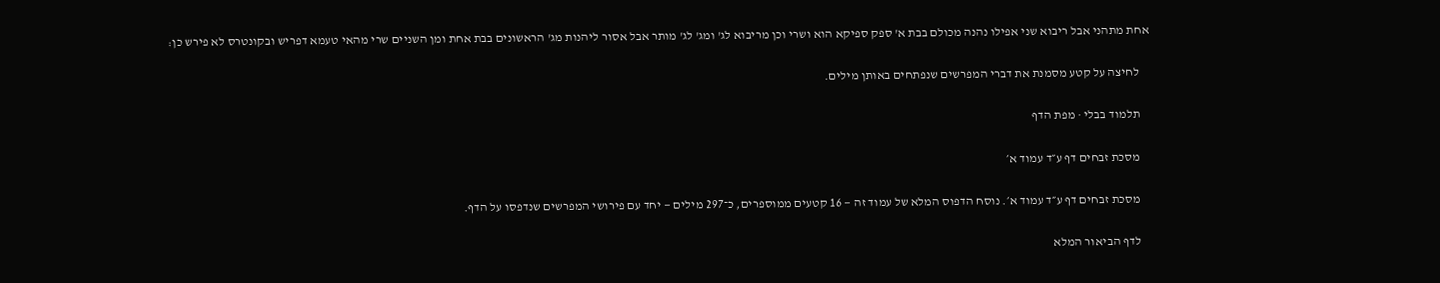אחת מתהני אבל ריבוא שני אפילו נהנה מכולם בבת א' ספק ספיקא הוא ושרי וכן מריבוא לג' ומג' לג' מותר אבל אסור ליהנות מג' הראשונים בבת אחת ומן השניים שרי מהאי טעמא דפריש ובקונטרס לא פירש כן:

    לחיצה על קטע מסמנת את דברי המפרשים שנפתחים באותן מילים.

    תלמוד בבלי · מפת הדף

    מסכת זבחים דף ע״ד עמוד א׳

    מסכת זבחים דף ע״ד עמוד א׳. נוסח הדפוס המלא של עמוד זה — 16 קטעים ממוספרים, כ־297 מילים — יחד עם פירושי המפרשים שנדפסו על הדף.

    לדף הביאור המלא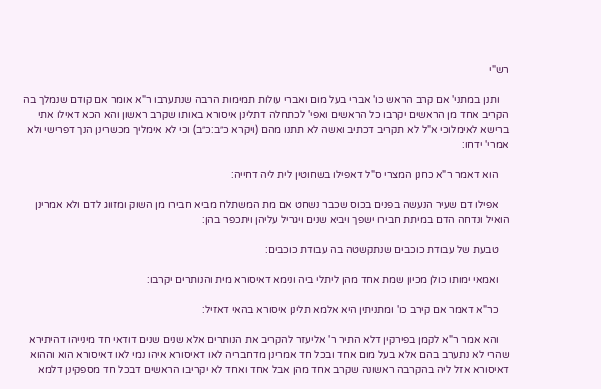רש"י

    ותנן במתני' אם קרב הראש כו' אברי בעל מום ואברי עולות תמימות הרבה שנתערבו ר"א אומר אם קודם שנמלך בה הקריב אחד מן הראשים יקרבו כל הראשים ואפי' לכתחלה דתלינן איסורא באותו שקרב ראשון והא הכא דאילו אתי ברישא לאימלוכי א"ל לא תקריב דכתיב ואשה לא תתנו מהם (ויקרא כ״ב:כ״ב) וכי לא אימליך מכשרינן הנך דפרישי ולא אמרי' ידחו:

    הוא דאמר ר"א כחנן המצרי ס"ל דאפילו בשחוטין לית ליה דחייה:

    אפילו דם שעיר הנעשה בפנים בכוס שכבר נשחט אם מת המשתלח מביא חבירו מן השוק ומזווג לדם ולא אמרינן הואיל ונדחה הדם במיתת חבירו ישפך ויביא שנים ויגריל עליהן ויתכפר בהן:

    טבעת של עבודת כוכבים שנתקשטה בה עבודת כוכבים:

    ואמאי ימותו כולן מכיון שמת אחד מהן ליתלי ביה ונימא דאיסורא מית והנותרים יקרבו:

    כר"א דאמר אם קירב כו' ומתניתין היא אלמא תלינן איסורא בהאי דאזיל:

    והא אמר ר"א לקמן בפירקין דלא התיר ר' אליעזר להקריב את הנותרים אלא שנים שנים דודאי חד מינייהו דהיתירא שהרי לא נתערב בהם אלא בעל מום אחד ובכל חד אמרינן מדחבריה לאו דאיסורא איהו נמי לאו דאיסורא הוא וההוא דאיסורא אזל ליה בהקרבה ראשונה שקרב אחד מהן אבל אחד ואחד לא יקריבו הראשים דבכל חד מספקינן דלמא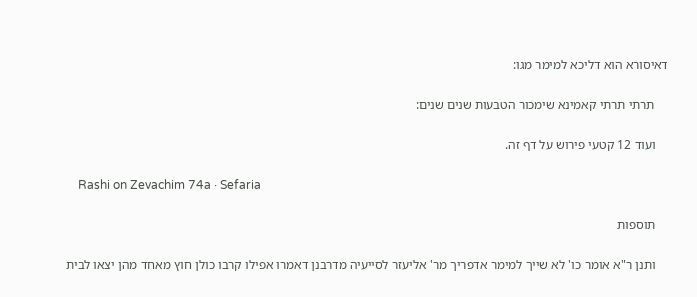דאיסורא הוא דליכא למימר מגו:

    תרתי תרתי קאמינא שימכור הטבעות שנים שנים:

    ועוד 12 קטעי פירוש על דף זה.

    Rashi on Zevachim 74a · Sefaria

    תוספות

    ותנן ר"א אומר כו' לא שייך למימר אדפריך מר' אליעזר לסייעיה מדרבנן דאמרו אפילו קרבו כולן חוץ מאחד מהן יצאו לבית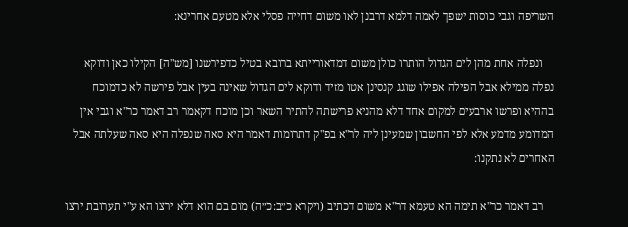השריפה וגבי כוסות ישפך לאמה דלמא דרבנן לאו משום דחייה פסלי אלא מטעם אחרינא:

    ונפלה אחת מהן לים הגדול הותרו כולן משום דמדאורייתא ברובא בטיל כדפירשנו [מש"ה] הקילו כאן ודוקא נפלה ממילא אבל הפילה אפילו שוגג קנסינן אטו מזיד ודוקא לים הגדול שאינה בעין אבל פירשה לא כדמוכח בההיא ופרשו ארבעים למקום אחד דלא מהניא פרישתה להתיר השאר וכן מוכח דקאמר רב דאמר כר"א וגבי אין המדומע מדמע אלא לפי החשבון שמעינן ליה לר"א בפ"ק דתרומות דאמר היא סאה שנפלה היא סאה שעלתה אבל האחרים לא נתקנו:

    רב דאמר כר"א תימה הא טעמא דר"א משום דכתיב (ויקרא כ״ב:כ״ה) מום בם הוא דלא ירצו הא ע"י תערובת ירצו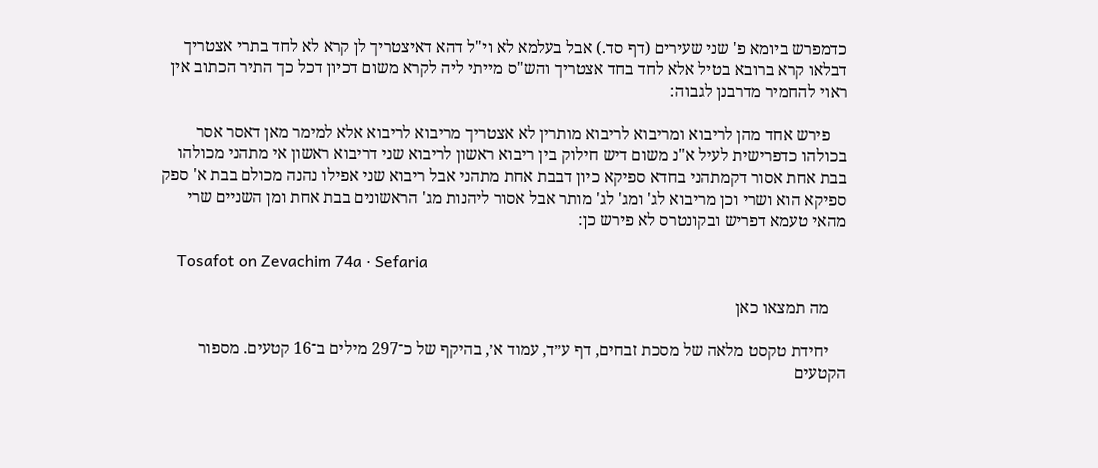כדמפרש ביומא פ' שני שעירים (דף סד.) אבל בעלמא לא וי"ל דהא דאיצטריך לן קרא לא לחד בתרי אצטריך דבלאו קרא ברובא בטיל אלא לחד בחד אצטריך והש"ס מייתי ליה לקרא משום דכיון דכל כך התיר הכתוב אין ראוי להחמיר מדרבנן לגבוה:

    פירש אחד מהן לריבוא ומריבוא לריבוא מותרין לא אצטריך מריבוא לריבוא אלא למימר מאן דאסר אסר בכולהו כדפרישית לעיל א"נ משום דיש חילוק בין ריבוא ראשון לריבוא שני דריבוא ראשון אי מתהני מכולהו בבת אחת אסור דקמתהני בחדא ספיקא כיון דבבת אחת מתהני אבל ריבוא שני אפילו נהנה מכולם בבת א' ספק ספיקא הוא ושרי וכן מריבוא לג' ומג' לג' מותר אבל אסור ליהנות מג' הראשונים בבת אחת ומן השניים שרי מהאי טעמא דפריש ובקונטרס לא פירש כן:

    Tosafot on Zevachim 74a · Sefaria

    מה תמצאו כאן

    יחידת טקסט מלאה של מסכת זבחים, דף ע״ד, עמוד א׳, בהיקף של כ־297 מילים ב־16 קטעים. מספור הקטעים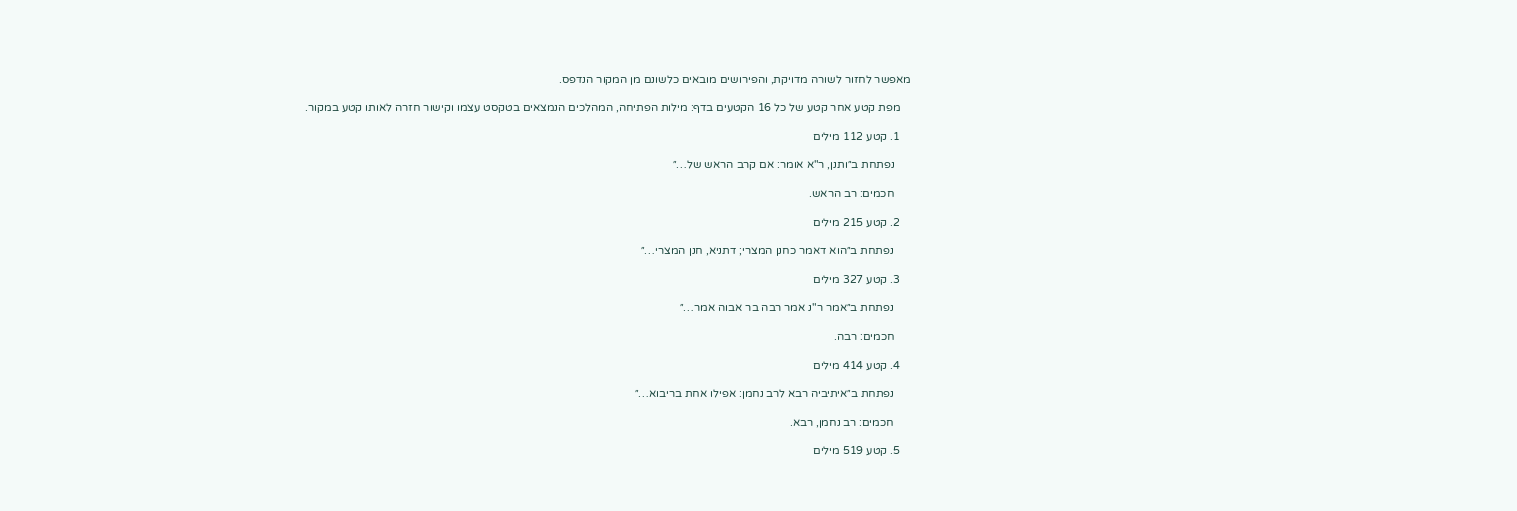מאפשר לחזור לשורה מדויקת, והפירושים מובאים כלשונם מן המקור הנדפס.

    מפת קטע אחר קטע של כל 16 הקטעים בדף: מילות הפתיחה, המהלכים הנמצאים בטקסט עצמו וקישור חזרה לאותו קטע במקור.

    1. קטע 112 מילים

      נפתחת ב״ותנן, ר"א אומר: אם קרב הראש של…״

      חכמים: רב הראש.

    2. קטע 215 מילים

      נפתחת ב״הוא דאמר כחנן המצרי; דתניא, חנן המצרי…״

    3. קטע 327 מילים

      נפתחת ב״אמר ר"נ אמר רבה בר אבוה אמר…״

      חכמים: רבה.

    4. קטע 414 מילים

      נפתחת ב״איתיביה רבא לרב נחמן: אפילו אחת בריבוא…״

      חכמים: רב נחמן, רבא.

    5. קטע 519 מילים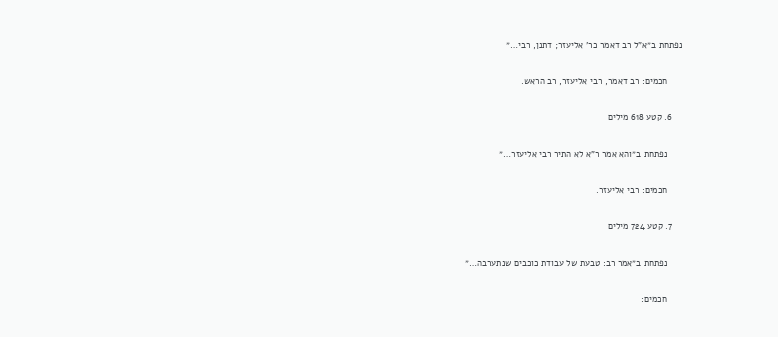נפתחת ב״א"ל רב דאמר כר' אליעזר; דתנן, רבי…״

      חכמים: רב דאמר, רבי אליעזר, רב הראש.

    6. קטע 618 מילים

      נפתחת ב״והא אמר ר"א לא התיר רבי אליעזר…״

      חכמים: רבי אליעזר.

    7. קטע 724 מילים

      נפתחת ב״אמר רב: טבעת של עבודת כוכבים שנתערבה…״

      חכמים: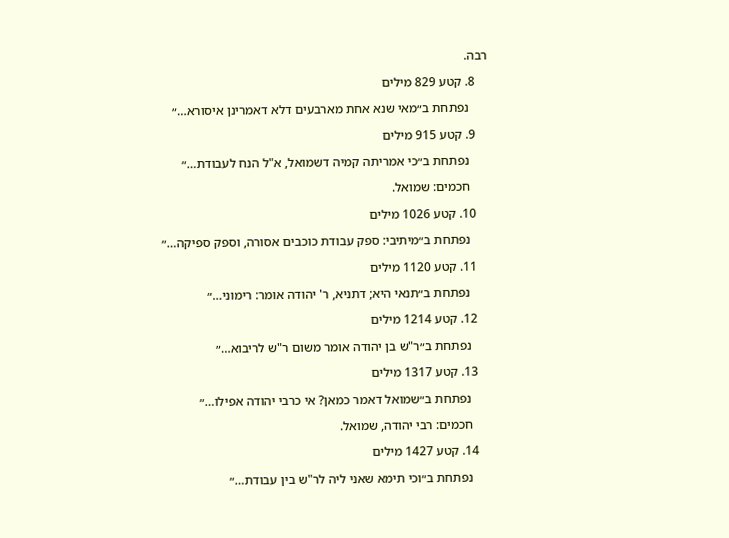רבה.

    8. קטע 829 מילים

      נפתחת ב״מאי שנא אחת מארבעים דלא דאמרינן איסורא…״

    9. קטע 915 מילים

      נפתחת ב״כי אמריתה קמיה דשמואל, א"ל הנח לעבודת…״

      חכמים: שמואל.

    10. קטע 1026 מילים

      נפתחת ב״מיתיבי: ספק עבודת כוכבים אסורה, וספק ספיקה…״

    11. קטע 1120 מילים

      נפתחת ב״תנאי היא; דתניא, ר' יהודה אומר: רימוני…״

    12. קטע 1214 מילים

      נפתחת ב״ר"ש בן יהודה אומר משום ר"ש לריבוא…״

    13. קטע 1317 מילים

      נפתחת ב״שמואל דאמר כמאן? אי כרבי יהודה אפילו…״

      חכמים: רבי יהודה, שמואל.

    14. קטע 1427 מילים

      נפתחת ב״וכי תימא שאני ליה לר"ש בין עבודת…״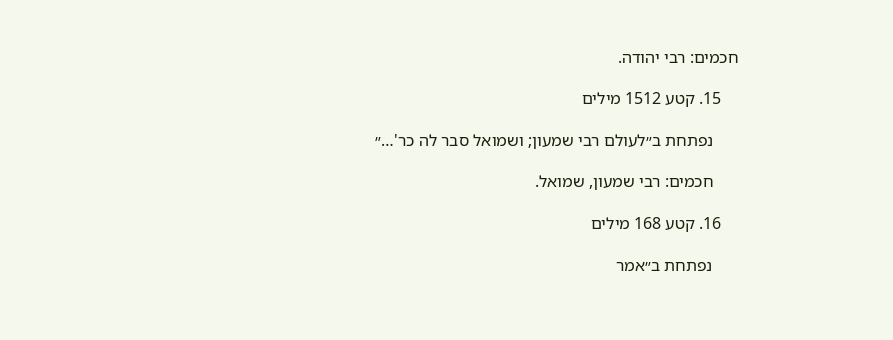חכמים: רבי יהודה.

    15. קטע 1512 מילים

      נפתחת ב״לעולם רבי שמעון; ושמואל סבר לה כר'…״

      חכמים: רבי שמעון, שמואל.

    16. קטע 168 מילים

      נפתחת ב״אמר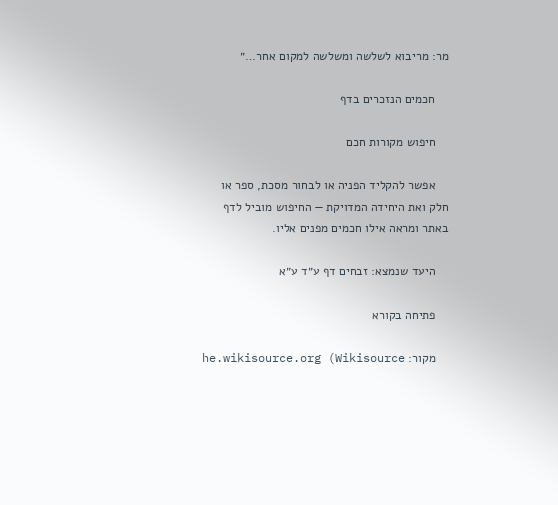מר: מריבוא לשלשה ומשלשה למקום אחר…״

    חכמים הנזכרים בדף

    חיפוש מקורות חכם

    אפשר להקליד הפניה או לבחור מסכת, ספר או חלק ואת היחידה המדויקת — החיפוש מוביל לדף באתר ומראה אילו חכמים מפנים אליו.

    היעד שנמצא: זבחים דף ע״ד ע״א

    פתיחה בקורא

    מקור: he.wikisource.org (Wikisource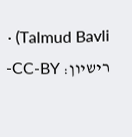Talmud Bavli) · רישיון: CC-BY-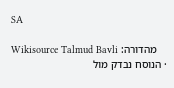SA

    מהדורה: Wikisource Talmud Bavli · הנוסח נבדק מול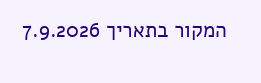המקור בתאריך 7.9.2026